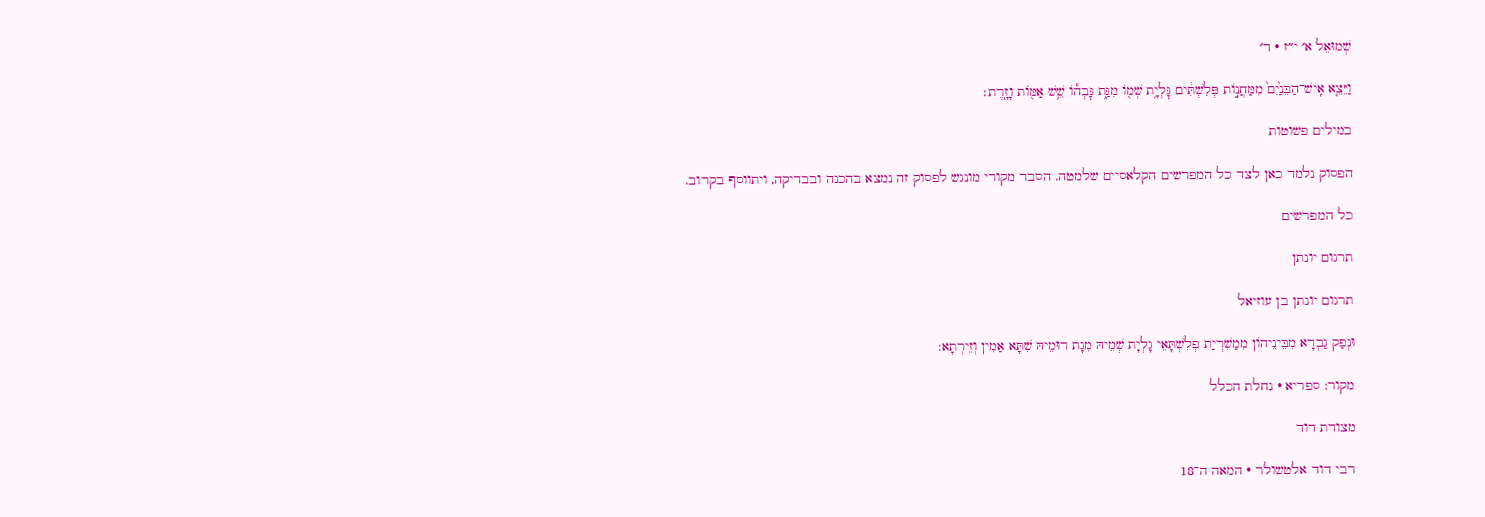שְׁמוּאֵל א׳ י״ז · ד׳

וַיֵּצֵ֤א אִֽישׁ־הַבֵּנַ֙יִם֙ מִמַּחֲנ֣וֹת פְּלִשְׁתִּ֔ים גׇּלְיָ֥ת שְׁמ֖וֹ מִגַּ֑ת גׇּבְה֕וֹ שֵׁ֥שׁ אַמּ֖וֹת וָזָֽרֶת׃

במילים פשוטות

הפסוק נלמד כאן לצד כל המפרשים הקלאסיים שלמטה. הסבר מקורי מונגש לפסוק זה נמצא בהכנה ובבדיקה, ויתווסף בקרוב.

כל המפרשים

תרגום יונתן

תרגום יונתן בן עוזיאל

וּנְפַק גַבְרָא מִבֵּינֵיהוֹן מִמַשִׁרְיַת פְלִשְׁתָּאֵי גָלְיָת שְׁמֵיהּ מִגָת רוּמֵיהּ שִׁתָּא אַמִין וְזֵירְתָא:

מקור: ספריא · נחלת הכלל

מצודת דוד

רבי דוד אלטשולר · המאה ה־18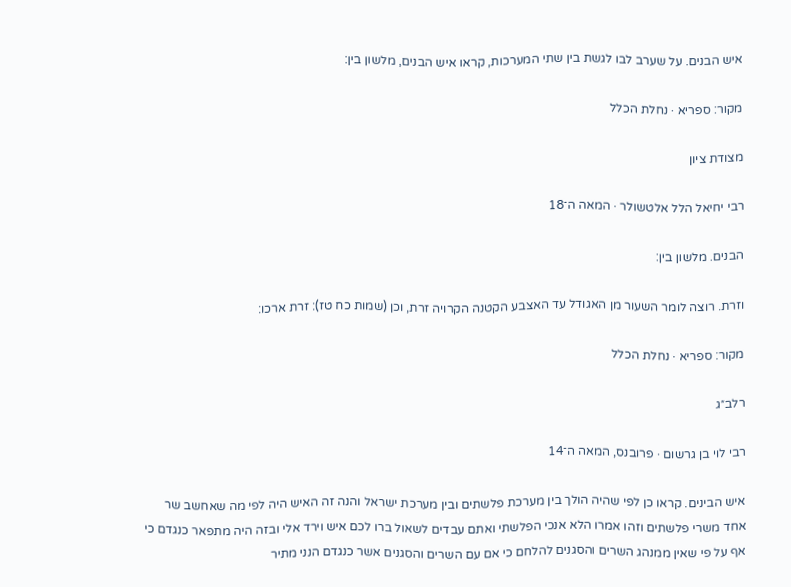איש הבנים. על שערב לבו לגשת בין שתי המערכות, קראו איש הבנים, מלשון בין:

מקור: ספריא · נחלת הכלל

מצודת ציון

רבי יחיאל הלל אלטשולר · המאה ה־18

הבנים. מלשון בין:

וזרת. רוצה לומר השעור מן האגודל עד האצבע הקטנה הקרויה זרת, וכן (שמות כח טז): זרת ארכו:

מקור: ספריא · נחלת הכלל

רלב״ג

רבי לוי בן גרשום · פרובנס, המאה ה־14

איש הבינים. קראו כן לפי שהיה הולך בין מערכת פלשתים ובין מערכת ישראל והנה זה האיש היה לפי מה שאחשב שר אחד משרי פלשתים וזהו אמרו הלא אנכי הפלשתי ואתם עבדים לשאול ברו לכם איש וירד אלי ובזה היה מתפאר כנגדם כי אף על פי שאין ממנהג השרים והסגנים להלחם כי אם עם השרים והסגנים אשר כנגדם הנני מתיר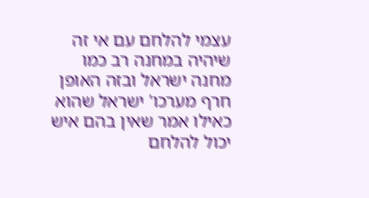עצמי להלחם עם אי זה שיהיה במחנה רב כמו מחנה ישראל ובזה האופן חרף מערכו' ישראל שהוא כאילו אמר שאין בהם איש יכול להלחם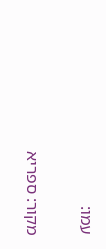עמו:

מקור: ספריא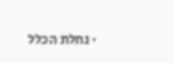· נחלת הכלל